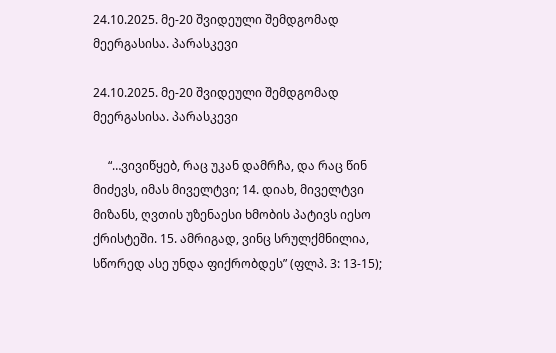24.10.2025. მე-20 შვიდეული შემდგომად მეერგასისა. პარასკევი

24.10.2025. მე-20 შვიდეული შემდგომად მეერგასისა. პარასკევი

     “…ვივიწყებ, რაც უკან დამრჩა, და რაც წინ მიძევს, იმას მიველტვი; 14. დიახ, მიველტვი მიზანს, ღვთის უზენაესი ხმობის პატივს იესო ქრისტეში. 15. ამრიგად, ვინც სრულქმნილია, სწორედ ასე უნდა ფიქრობდეს” (ფლპ. 3: 13-15);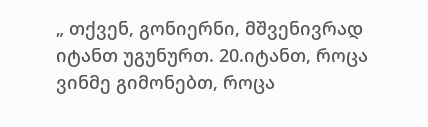„ თქვენ, გონიერნი, მშვენივრად იტანთ უგუნურთ. 20.იტანთ, როცა ვინმე გიმონებთ, როცა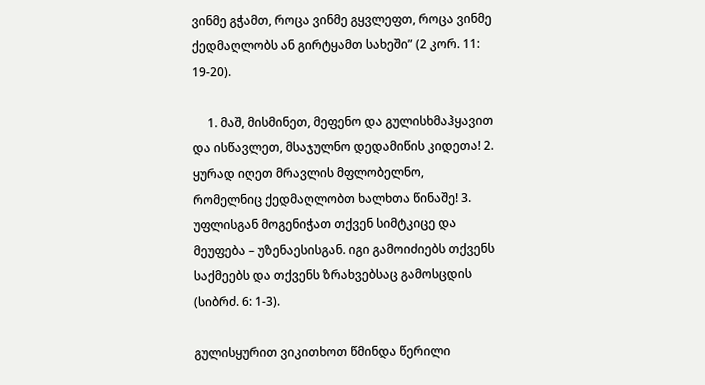ვინმე გჭამთ, როცა ვინმე გყვლეფთ, როცა ვინმე ქედმაღლობს ან გირტყამთ სახეში” (2 კორ. 11: 19-20).

     1. მაშ, მისმინეთ, მეფენო და გულისხმაჰყავით და ისწავლეთ, მსაჯულნო დედამიწის კიდეთა! 2. ყურად იღეთ მრავლის მფლობელნო, რომელნიც ქედმაღლობთ ხალხთა წინაშე! 3. უფლისგან მოგენიჭათ თქვენ სიმტკიცე და მეუფება – უზენაესისგან. იგი გამოიძიებს თქვენს საქმეებს და თქვენს ზრახვებსაც გამოსცდის (სიბრძ. 6: 1-3).

გულისყურით ვიკითხოთ წმინდა წერილი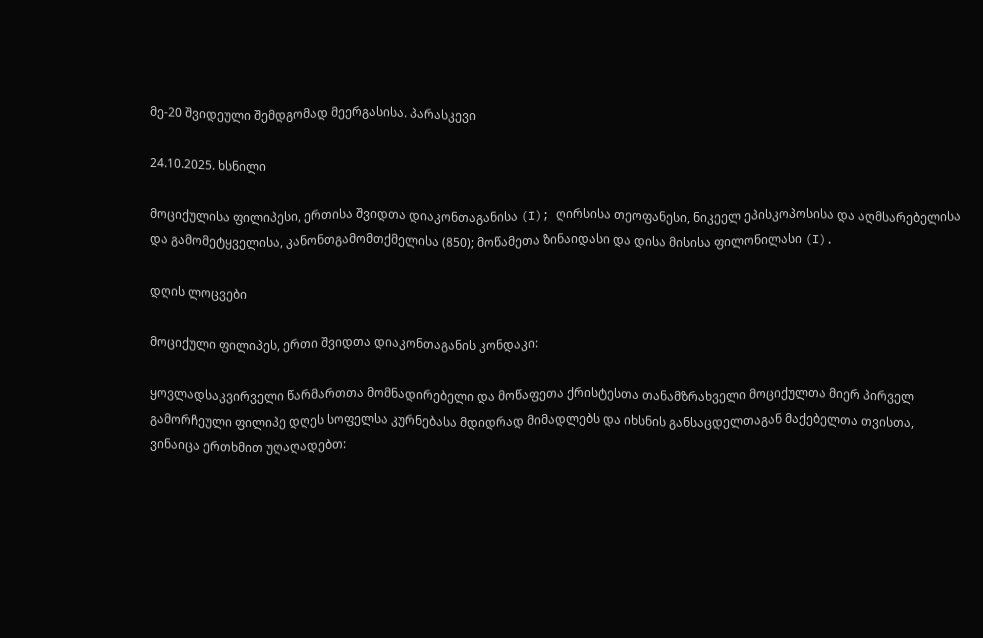მე-20 შვიდეული შემდგომად მეერგასისა. პარასკევი

24.10.2025. ხსნილი

მოციქულისა ფილიპესი, ერთისა შვიდთა დიაკონთაგანისა (I); ღირსისა თეოფანესი, ნიკეელ ეპისკოპოსისა და აღმსარებელისა და გამომეტყველისა, კანონთგამომთქმელისა (850); მოწამეთა ზინაიდასი და დისა მისისა ფილონილასი (I).

დღის ლოცვები

მოციქული ფილიპეს, ერთი შვიდთა დიაკონთაგანის კონდაკი:

ყოვლადსაკვირველი წარმართთა მომნადირებელი და მოწაფეთა ქრისტესთა თანამზრახველი მოციქულთა მიერ პირველ გამორჩეული ფილიპე დღეს სოფელსა კურნებასა მდიდრად მიმადლებს და იხსნის განსაცდელთაგან მაქებელთა თვისთა, ვინაიცა ერთხმით უღაღადებთ: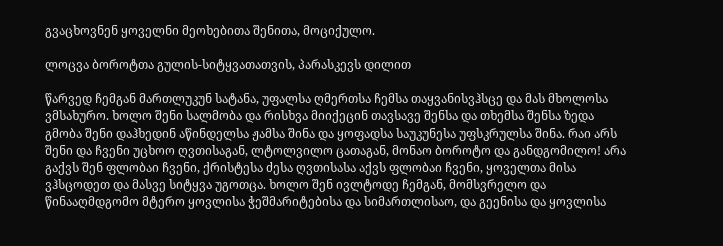გვაცხოვნენ ყოველნი მეოხებითა შენითა, მოციქულო.

ლოცვა ბოროტთა გულის-სიტყვათათვის, პარასკევს დილით

წარვედ ჩემგან მართლუკუნ სატანა, უფალსა ღმერთსა ჩემსა თაყვანისვჰსცე და მას მხოლოსა ვმსახურო. ხოლო შენი სალმობა და რისხვა მიიქეცინ თავსავე შენსა და თხემსა შენსა ზედა გმობა შენი დაჰხედინ აწინდელსა ჟამსა შინა და ყოფადსა საუკუნესა უფსკრულსა შინა. რაი არს შენი და ჩვენი უცხოო ღვთისაგან, ლტოლვილო ცათაგან, მონაო ბოროტო და განდგომილო! არა გაქვს შენ ფლობაი ჩვენი, ქრისტესა ძესა ღვთისასა აქვს ფლობაი ჩვენი, ყოველთა მისა ვჰსცოდეთ და მასვე სიტყვა უგოთცა. ხოლო შენ ივლტოდე ჩემგან, მომსვრელო და წინააღმდგომო მტერო ყოვლისა ჭეშმარიტებისა და სიმართლისაო, და გეენისა და ყოვლისა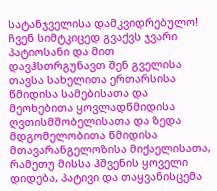სატანჯველისა დამკვიდრებულო! ჩვენ სიმტკიცედ გვაქვს ჯვარი პატიოსანი და მით დავჰსთრგუნავთ შენ გველისა თავსა სახელითა ერთარსისა წმიდისა სამებისათა და მეოხებითა ყოვლადწმიდისა ღვთისმშობელისათა და ზედა მდგომელობითა წმიდისა მთავარანგელოზისა მიქაელისათა, რამეთუ მისსა ჰშვენის ყოველი დიდება, პატივი და თაყვანისცემა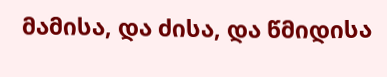მამისა, და ძისა, და წმიდისა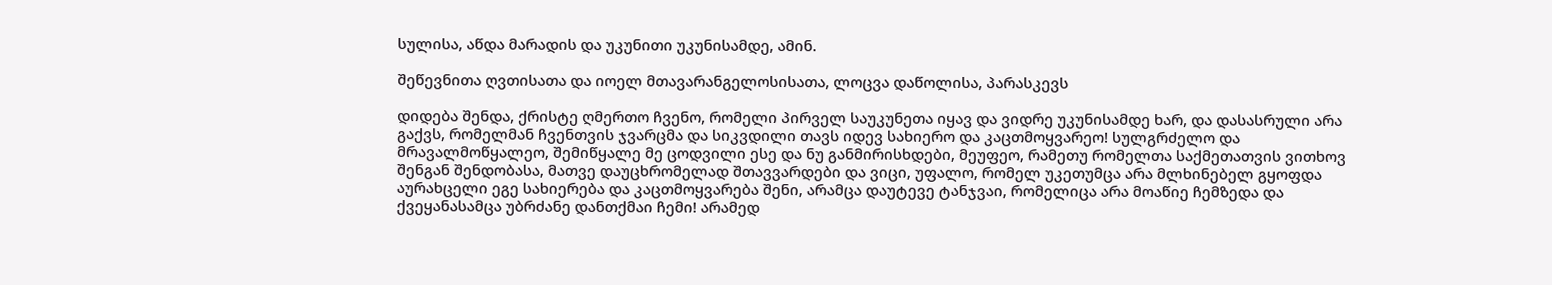სულისა, აწდა მარადის და უკუნითი უკუნისამდე, ამინ.

შეწევნითა ღვთისათა და იოელ მთავარანგელოსისათა, ლოცვა დაწოლისა, პარასკევს

დიდება შენდა, ქრისტე ღმერთო ჩვენო, რომელი პირველ საუკუნეთა იყავ და ვიდრე უკუნისამდე ხარ, და დასასრული არა გაქვს, რომელმან ჩვენთვის ჯვარცმა და სიკვდილი თავს იდევ სახიერო და კაცთმოყვარეო! სულგრძელო და მრავალმოწყალეო, შემიწყალე მე ცოდვილი ესე და ნუ განმირისხდები, მეუფეო, რამეთუ რომელთა საქმეთათვის ვითხოვ შენგან შენდობასა, მათვე დაუცხრომელად შთავვარდები და ვიცი, უფალო, რომელ უკეთუმცა არა მლხინებელ გყოფდა აურახცელი ეგე სახიერება და კაცთმოყვარება შენი, არამცა დაუტევე ტანჯვაი, რომელიცა არა მოაწიე ჩემზედა და ქვეყანასამცა უბრძანე დანთქმაი ჩემი! არამედ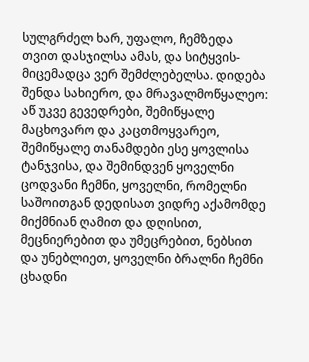სულგრძელ ხარ, უფალო, ჩემზედა თვით დასჯილსა ამას, და სიტყვის-მიცემადცა ვერ შემძლებელსა. დიდება შენდა სახიერო, და მრავალმოწყალეო: აწ უკვე გევედრები, შემიწყალე მაცხოვარო და კაცთმოყვარეო, შემიწყალე თანამდები ესე ყოვლისა ტანჯვისა, და შემინდვენ ყოველნი ცოდვანი ჩემნი, ყოველნი, რომელნი საშოითგან დედისათ ვიდრე აქამომდე მიქმნიან ღამით და დღისით, მეცნიერებით და უმეცრებით, ნებსით და უნებლიეთ, ყოველნი ბრალნი ჩემნი ცხადნი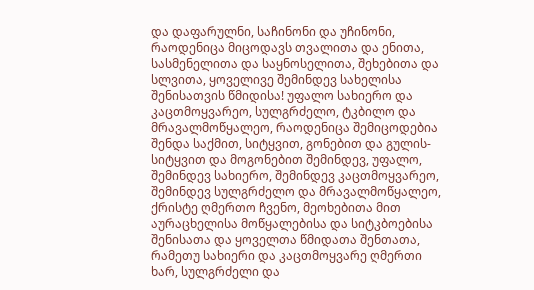და დაფარულნი, საჩინონი და უჩინონი, რაოდენიცა მიცოდავს თვალითა და ენითა, სასმენელითა და საყნოსელითა, შეხებითა და სლვითა, ყოველივე შემინდევ სახელისა შენისათვის წმიდისა! უფალო სახიერო და კაცთმოყვარეო, სულგრძელო, ტკბილო და მრავალმოწყალეო, რაოდენიცა შემიცოდებია შენდა საქმით, სიტყვით, გონებით და გულის-სიტყვით და მოგონებით შემინდევ, უფალო, შემინდევ სახიერო, შემინდევ კაცთმოყვარეო, შემინდევ სულგრძელო და მრავალმოწყალეო, ქრისტე ღმერთო ჩვენო, მეოხებითა მით აურაცხელისა მოწყალებისა და სიტკბოებისა შენისათა და ყოველთა წმიდათა შენთათა, რამეთუ სახიერი და კაცთმოყვარე ღმერთი ხარ, სულგრძელი და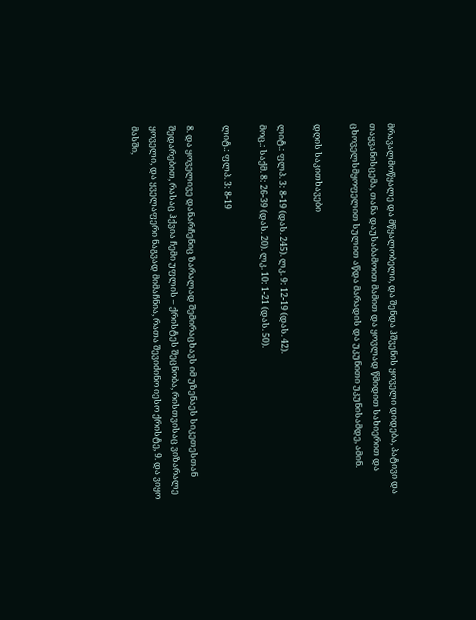მრავალმოწყალე და მწყალობელი, და შენდა ჰშვენის ყოველი დიდება, პატივი და თაყვანისცემა, თანა დაუსაბამოით მამით და ყოვლად წმიდით სახიერით და ცხოველსმყოფელით სულით აწდა მარადის და უკუნითი უკუნისამდე, ამინ.

დღის საკითხავები

ლიტ.: ფლპ. 3: 8-19 (დას. 245). ლკ. 9: 12-19 (დას. 42).
მოც.: საქმ. 8: 26-39 (დას. 20). ლკ. 10: 1-21 (დას. 50).

ლიტ.: ფლპ. 3: 8-19

8. და ყოველივე დანარჩენიც ზარალად შემირაცხავს იმ უზენაეს სიკეთესთან შედარებით, რასაც ჰქვია ჩემი უფლის – ქრისტეს შეცნობა, რისთვისაც ვიზარალე ყოველი, და ყველაფერი ნაგვად მიმაჩნია, რათა შევიძინო იესო ქრისტე, 9. და ვიყო მასში,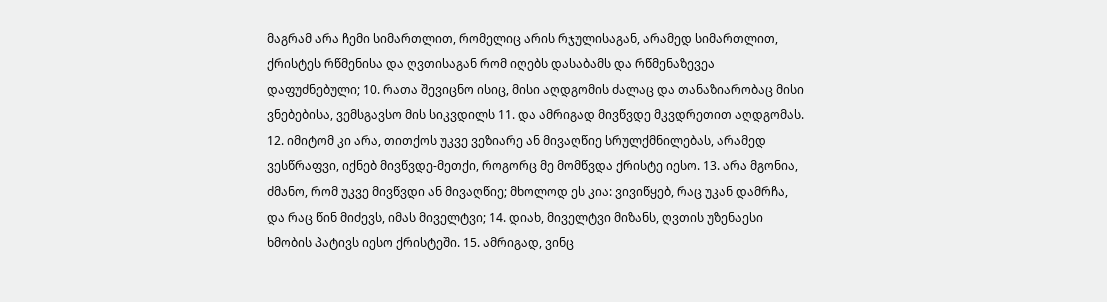მაგრამ არა ჩემი სიმართლით, რომელიც არის რჯულისაგან, არამედ სიმართლით, ქრისტეს რწმენისა და ღვთისაგან რომ იღებს დასაბამს და რწმენაზევეა დაფუძნებული; 10. რათა შევიცნო ისიც, მისი აღდგომის ძალაც და თანაზიარობაც მისი ვნებებისა, ვემსგავსო მის სიკვდილს 11. და ამრიგად მივწვდე მკვდრეთით აღდგომას. 12. იმიტომ კი არა, თითქოს უკვე ვეზიარე ან მივაღწიე სრულქმნილებას, არამედ ვესწრაფვი, იქნებ მივწვდე-მეთქი, როგორც მე მომწვდა ქრისტე იესო. 13. არა მგონია, ძმანო, რომ უკვე მივწვდი ან მივაღწიე; მხოლოდ ეს კია: ვივიწყებ, რაც უკან დამრჩა, და რაც წინ მიძევს, იმას მიველტვი; 14. დიახ, მიველტვი მიზანს, ღვთის უზენაესი ხმობის პატივს იესო ქრისტეში. 15. ამრიგად, ვინც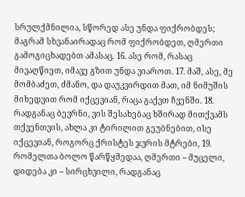სრულქმნილია, სწორედ ასე უნდა ფიქრობდეს; მაგრამ სხვანაირადაც რომ ფიქრობდეთ, ღმერთი გამოგიცხადებთ ამასაც. 16. ასე რომ, რასაც მივაღწიეთ, იმავე გზით უნდა ვიაროთ. 17. მაშ, ასე, მე მომბაძეთ, ძმანო, და დაუკვირდით მათ, იმ ნიმუშის მიხედვით რომ იქცევიან, რაცა გაქვთ ჩვენში. 18. რადგანაც ბევრნი, ვის შესახებაც ხშირად მითქვამს თქვენთვის, ახლა კი ტირილით გეუბნებით, ისე იქცევიან, როგორც ქრისტეს ჯვრის მტრები, 19. რომელთა ბოლო წარწყმედაა, ღმერთი – მუცელი, დიდება კი – სირცხვილი, რადგანაც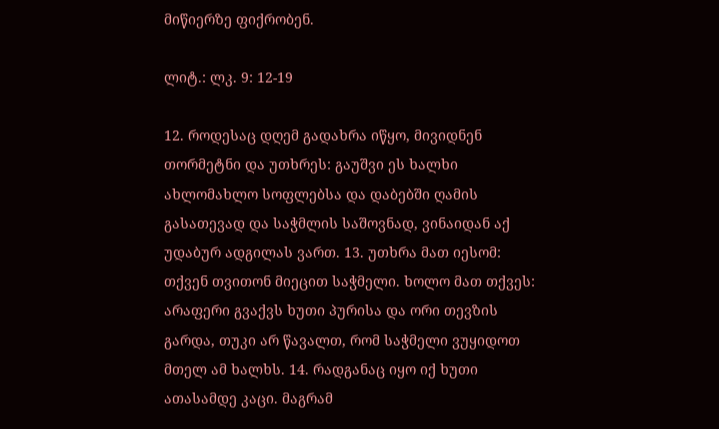მიწიერზე ფიქრობენ.

ლიტ.: ლკ. 9: 12-19

12. როდესაც დღემ გადახრა იწყო, მივიდნენ თორმეტნი და უთხრეს: გაუშვი ეს ხალხი ახლომახლო სოფლებსა და დაბებში ღამის გასათევად და საჭმლის საშოვნად, ვინაიდან აქ უდაბურ ადგილას ვართ. 13. უთხრა მათ იესომ: თქვენ თვითონ მიეცით საჭმელი. ხოლო მათ თქვეს: არაფერი გვაქვს ხუთი პურისა და ორი თევზის გარდა, თუკი არ წავალთ, რომ საჭმელი ვუყიდოთ მთელ ამ ხალხს. 14. რადგანაც იყო იქ ხუთი ათასამდე კაცი. მაგრამ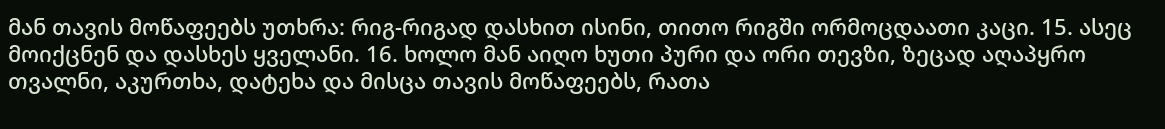მან თავის მოწაფეებს უთხრა: რიგ-რიგად დასხით ისინი, თითო რიგში ორმოცდაათი კაცი. 15. ასეც მოიქცნენ და დასხეს ყველანი. 16. ხოლო მან აიღო ხუთი პური და ორი თევზი, ზეცად აღაპყრო თვალნი, აკურთხა, დატეხა და მისცა თავის მოწაფეებს, რათა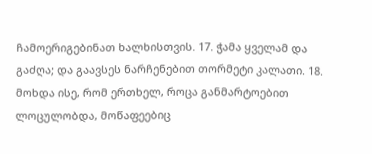ჩამოერიგებინათ ხალხისთვის. 17. ჭამა ყველამ და გაძღა; და გაავსეს ნარჩენებით თორმეტი კალათი. 18. მოხდა ისე, რომ ერთხელ, როცა განმარტოებით ლოცულობდა, მოწაფეებიც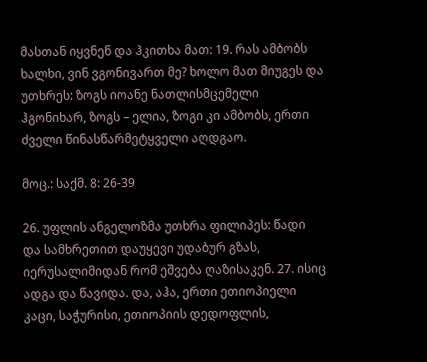მასთან იყვნენ და ჰკითხა მათ: 19. რას ამბობს ხალხი, ვინ ვგონივართ მე? ხოლო მათ მიუგეს და უთხრეს: ზოგს იოანე ნათლისმცემელი ჰგონიხარ, ზოგს – ელია, ზოგი კი ამბობს, ერთი ძველი წინასწარმეტყველი აღდგაო.

მოც.: საქმ. 8: 26-39

26. უფლის ანგელოზმა უთხრა ფილიპეს: წადი და სამხრეთით დაუყევი უდაბურ გზას, იერუსალიმიდან რომ ეშვება ღაზისაკენ. 27. ისიც ადგა და წავიდა. და, აჰა, ერთი ეთიოპიელი კაცი, საჭურისი, ეთიოპიის დედოფლის,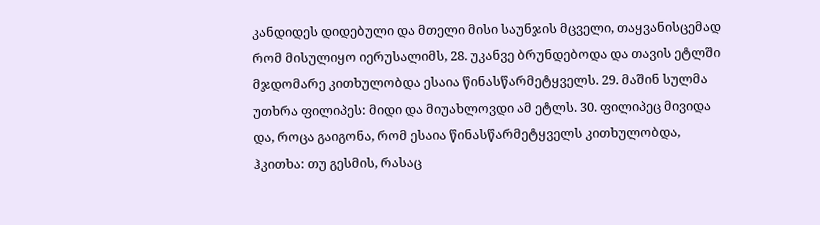კანდიდეს დიდებული და მთელი მისი საუნჯის მცველი, თაყვანისცემად რომ მისულიყო იერუსალიმს, 28. უკანვე ბრუნდებოდა და თავის ეტლში მჯდომარე კითხულობდა ესაია წინასწარმეტყველს. 29. მაშინ სულმა უთხრა ფილიპეს: მიდი და მიუახლოვდი ამ ეტლს. 30. ფილიპეც მივიდა და, როცა გაიგონა, რომ ესაია წინასწარმეტყველს კითხულობდა, ჰკითხა: თუ გესმის, რასაც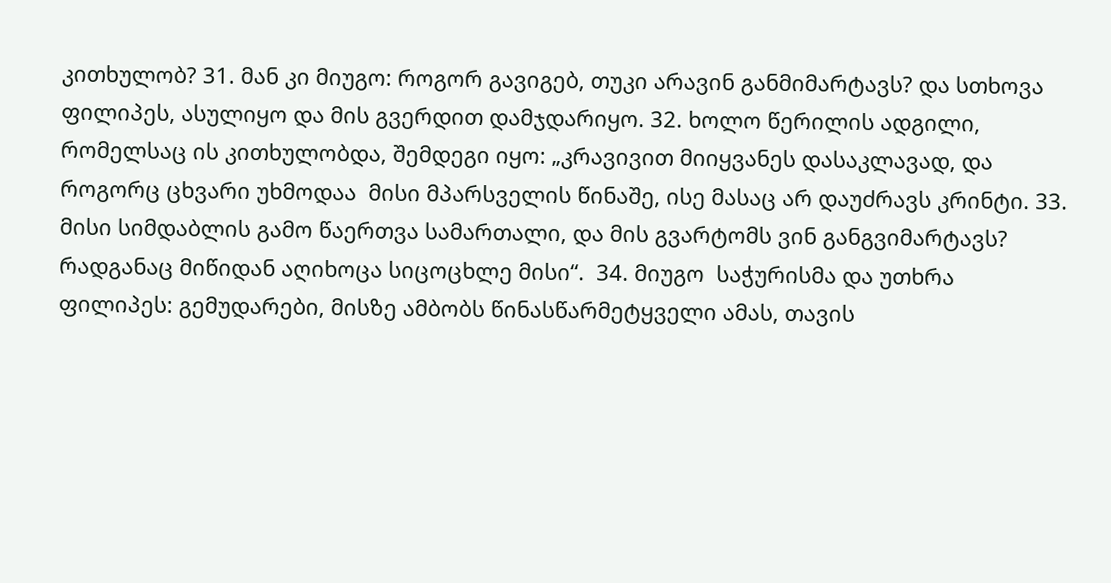კითხულობ? 31. მან კი მიუგო: როგორ გავიგებ, თუკი არავინ განმიმარტავს? და სთხოვა ფილიპეს, ასულიყო და მის გვერდით დამჯდარიყო. 32. ხოლო წერილის ადგილი, რომელსაც ის კითხულობდა, შემდეგი იყო: „კრავივით მიიყვანეს დასაკლავად, და როგორც ცხვარი უხმოდაა  მისი მპარსველის წინაშე, ისე მასაც არ დაუძრავს კრინტი. 33. მისი სიმდაბლის გამო წაერთვა სამართალი, და მის გვარტომს ვინ განგვიმარტავს? რადგანაც მიწიდან აღიხოცა სიცოცხლე მისი“.  34. მიუგო  საჭურისმა და უთხრა ფილიპეს: გემუდარები, მისზე ამბობს წინასწარმეტყველი ამას, თავის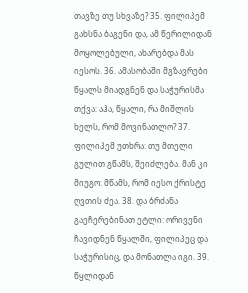თავზე თუ სხვაზე? 35. ფილიპემ გახსნა ბაგენი და, ამ წერილიდან მოყოლებული, ახარებდა მას იესოს. 36. ამასობაში მგზავრები წყალს მიადგნენ და საჭურისმა თქვა: აჰა, წყალი, რა მიშლის ხელს, რომ მოვინათლო? 37. ფილიპემ უთხრა: თუ მთელი გულით გწამს, შეიძლება. მან კი მიუგო: მწამს, რომ იესო ქრისტე ღვთის ძეა. 38. და ბრძანა გაეჩერებინათ ეტლი: ორივენი ჩავიდნენ წყალში, ფილიპეც და საჭურისიც, და მონათლა იგი. 39. წყლიდან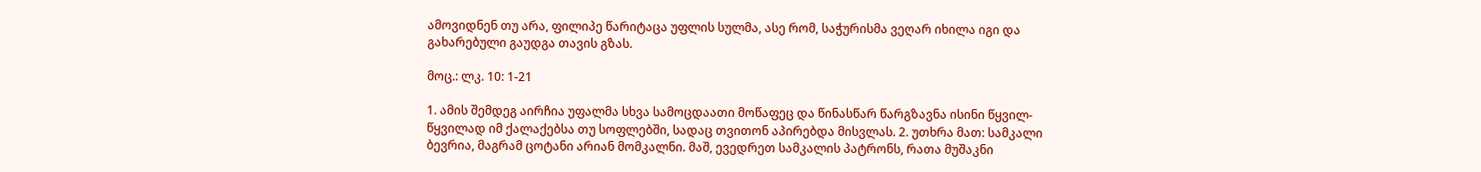ამოვიდნენ თუ არა, ფილიპე წარიტაცა უფლის სულმა, ასე რომ, საჭურისმა ვეღარ იხილა იგი და გახარებული გაუდგა თავის გზას.

მოც.: ლკ. 10: 1-21

1. ამის შემდეგ აირჩია უფალმა სხვა სამოცდაათი მოწაფეც და წინასწარ წარგზავნა ისინი წყვილ-წყვილად იმ ქალაქებსა თუ სოფლებში, სადაც თვითონ აპირებდა მისვლას. 2. უთხრა მათ: სამკალი ბევრია, მაგრამ ცოტანი არიან მომკალნი. მაშ, ევედრეთ სამკალის პატრონს, რათა მუშაკნი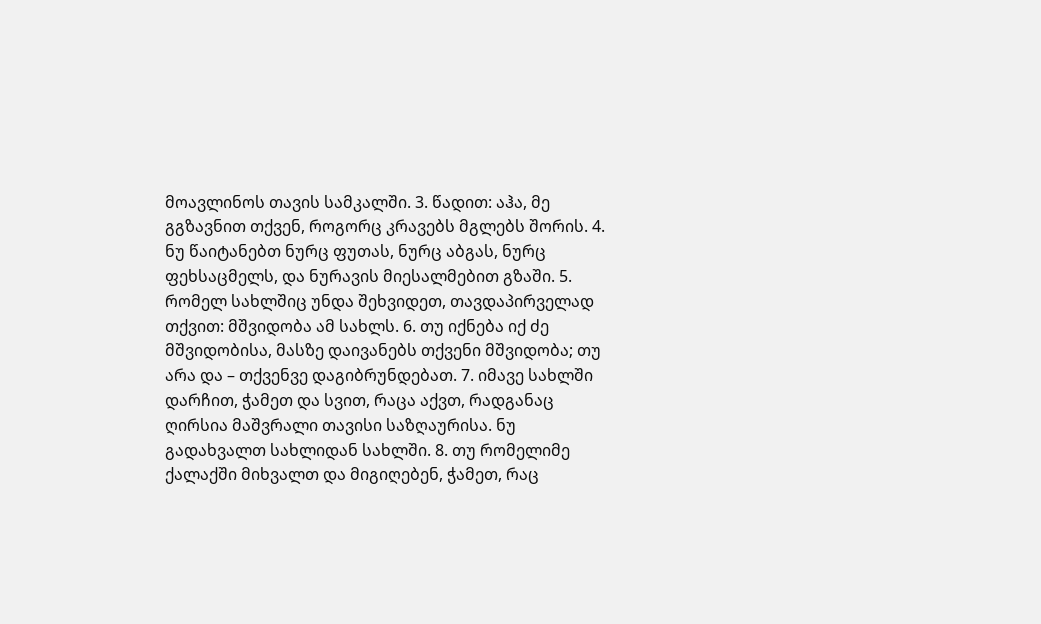მოავლინოს თავის სამკალში. 3. წადით: აჰა, მე გგზავნით თქვენ, როგორც კრავებს მგლებს შორის. 4. ნუ წაიტანებთ ნურც ფუთას, ნურც აბგას, ნურც ფეხსაცმელს, და ნურავის მიესალმებით გზაში. 5. რომელ სახლშიც უნდა შეხვიდეთ, თავდაპირველად თქვით: მშვიდობა ამ სახლს. 6. თუ იქნება იქ ძე მშვიდობისა, მასზე დაივანებს თქვენი მშვიდობა; თუ არა და – თქვენვე დაგიბრუნდებათ. 7. იმავე სახლში დარჩით, ჭამეთ და სვით, რაცა აქვთ, რადგანაც ღირსია მაშვრალი თავისი საზღაურისა. ნუ გადახვალთ სახლიდან სახლში. 8. თუ რომელიმე ქალაქში მიხვალთ და მიგიღებენ, ჭამეთ, რაც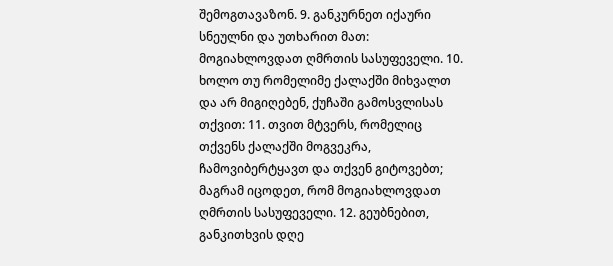შემოგთავაზონ. 9. განკურნეთ იქაური სნეულნი და უთხარით მათ: მოგიახლოვდათ ღმრთის სასუფეველი. 10. ხოლო თუ რომელიმე ქალაქში მიხვალთ და არ მიგიღებენ, ქუჩაში გამოსვლისას თქვით: 11. თვით მტვერს, რომელიც თქვენს ქალაქში მოგვეკრა, ჩამოვიბერტყავთ და თქვენ გიტოვებთ; მაგრამ იცოდეთ, რომ მოგიახლოვდათ ღმრთის სასუფეველი. 12. გეუბნებით, განკითხვის დღე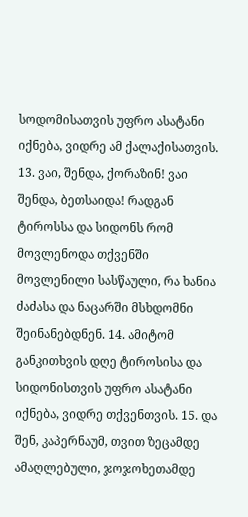სოდომისათვის უფრო ასატანი იქნება, ვიდრე ამ ქალაქისათვის. 13. ვაი, შენდა, ქორაზინ! ვაი შენდა, ბეთსაიდა! რადგან ტიროსსა და სიდონს რომ მოვლენოდა თქვენში მოვლენილი სასწაული, რა ხანია ძაძასა და ნაცარში მსხდომნი შეინანებდნენ. 14. ამიტომ განკითხვის დღე ტიროსისა და სიდონისთვის უფრო ასატანი იქნება, ვიდრე თქვენთვის. 15. და შენ, კაპერნაუმ, თვით ზეცამდე ამაღლებული, ჯოჯოხეთამდე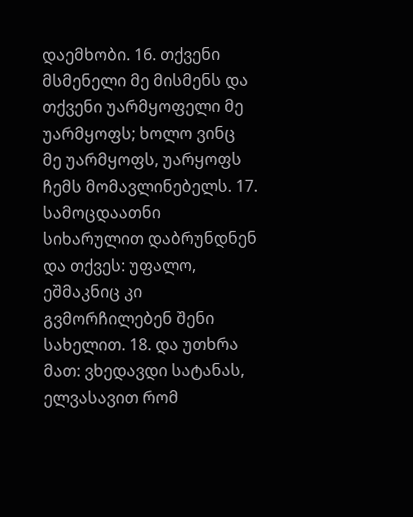დაემხობი. 16. თქვენი მსმენელი მე მისმენს და თქვენი უარმყოფელი მე უარმყოფს; ხოლო ვინც მე უარმყოფს, უარყოფს ჩემს მომავლინებელს. 17. სამოცდაათნი სიხარულით დაბრუნდნენ და თქვეს: უფალო, ეშმაკნიც კი გვმორჩილებენ შენი სახელით. 18. და უთხრა მათ: ვხედავდი სატანას, ელვასავით რომ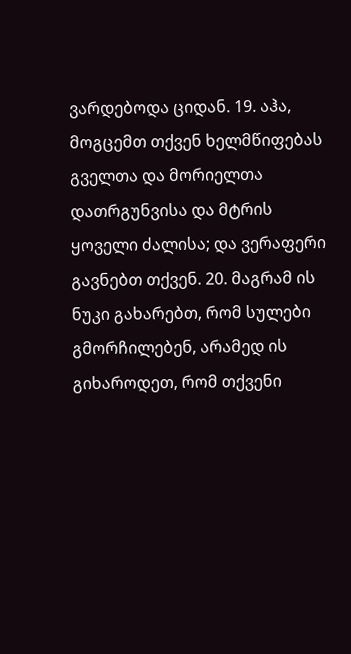ვარდებოდა ციდან. 19. აჰა, მოგცემთ თქვენ ხელმწიფებას გველთა და მორიელთა დათრგუნვისა და მტრის ყოველი ძალისა; და ვერაფერი გავნებთ თქვენ. 20. მაგრამ ის ნუკი გახარებთ, რომ სულები გმორჩილებენ, არამედ ის გიხაროდეთ, რომ თქვენი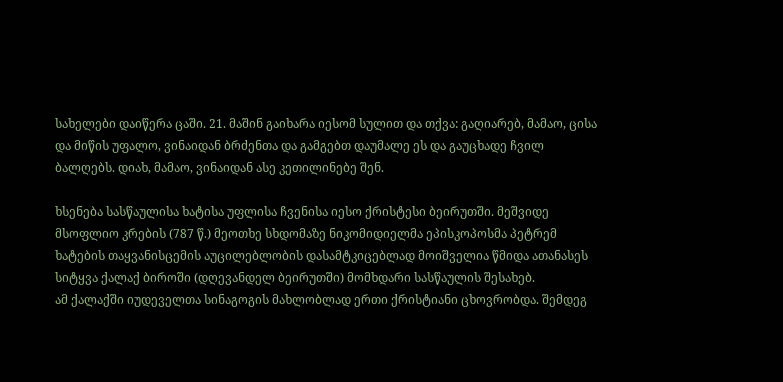სახელები დაიწერა ცაში. 21. მაშინ გაიხარა იესომ სულით და თქვა: გაღიარებ, მამაო, ცისა და მიწის უფალო, ვინაიდან ბრძენთა და გამგებთ დაუმალე ეს და გაუცხადე ჩვილ ბალღებს. დიახ, მამაო, ვინაიდან ასე კეთილინებე შენ.

ხსენება სასწაულისა ხატისა უფლისა ჩვენისა იესო ქრისტესი ბეირუთში. მეშვიდე მსოფლიო კრების (787 წ.) მეოთხე სხდომაზე ნიკომიდიელმა ეპისკოპოსმა პეტრემ ხატების თაყვანისცემის აუცილებლობის დასამტკიცებლად მოიშველია წმიდა ათანასეს სიტყვა ქალაქ ბიროში (დღევანდელ ბეირუთში) მომხდარი სასწაულის შესახებ.
ამ ქალაქში იუდეველთა სინაგოგის მახლობლად ერთი ქრისტიანი ცხოვრობდა. შემდეგ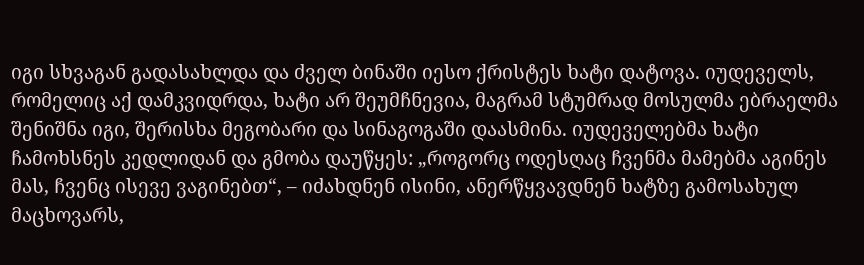იგი სხვაგან გადასახლდა და ძველ ბინაში იესო ქრისტეს ხატი დატოვა. იუდეველს, რომელიც აქ დამკვიდრდა, ხატი არ შეუმჩნევია, მაგრამ სტუმრად მოსულმა ებრაელმა შენიშნა იგი, შერისხა მეგობარი და სინაგოგაში დაასმინა. იუდეველებმა ხატი ჩამოხსნეს კედლიდან და გმობა დაუწყეს: „როგორც ოდესღაც ჩვენმა მამებმა აგინეს მას, ჩვენც ისევე ვაგინებთ“, – იძახდნენ ისინი, ანერწყვავდნენ ხატზე გამოსახულ მაცხოვარს,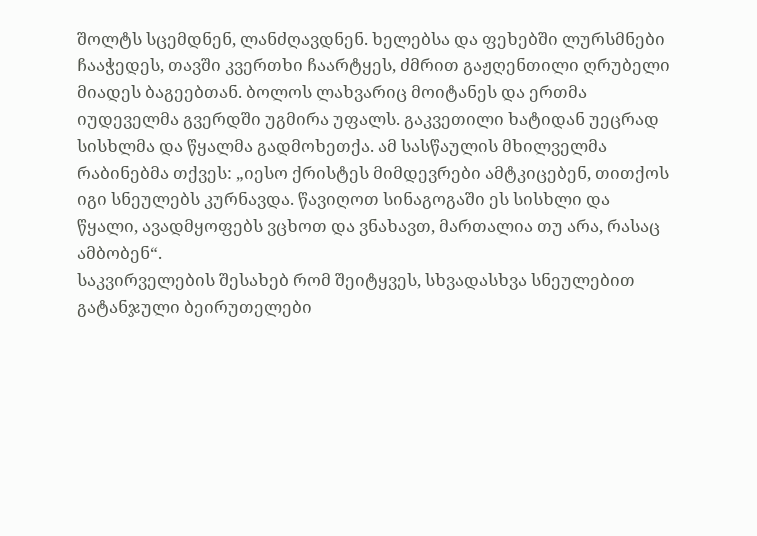შოლტს სცემდნენ, ლანძღავდნენ. ხელებსა და ფეხებში ლურსმნები ჩააჭედეს, თავში კვერთხი ჩაარტყეს, ძმრით გაჟღენთილი ღრუბელი მიადეს ბაგეებთან. ბოლოს ლახვარიც მოიტანეს და ერთმა იუდეველმა გვერდში უგმირა უფალს. გაკვეთილი ხატიდან უეცრად სისხლმა და წყალმა გადმოხეთქა. ამ სასწაულის მხილველმა რაბინებმა თქვეს: „იესო ქრისტეს მიმდევრები ამტკიცებენ, თითქოს იგი სნეულებს კურნავდა. წავიღოთ სინაგოგაში ეს სისხლი და წყალი, ავადმყოფებს ვცხოთ და ვნახავთ, მართალია თუ არა, რასაც ამბობენ“.
საკვირველების შესახებ რომ შეიტყვეს, სხვადასხვა სნეულებით გატანჯული ბეირუთელები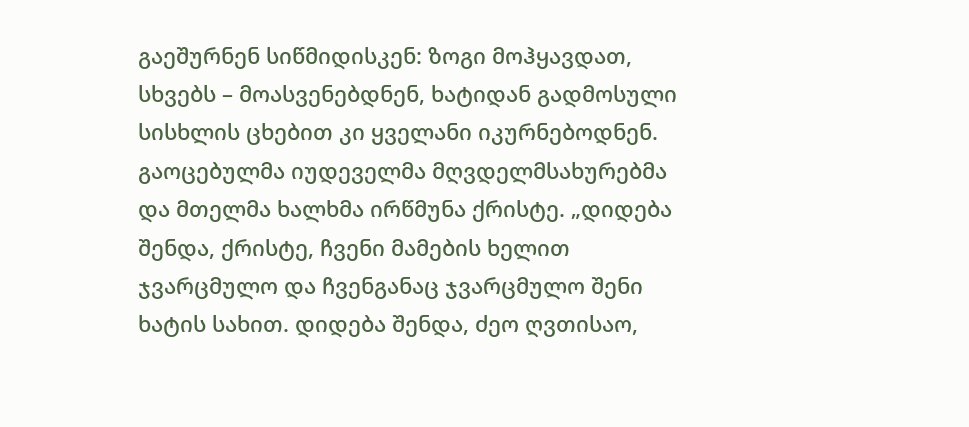გაეშურნენ სიწმიდისკენ: ზოგი მოჰყავდათ, სხვებს – მოასვენებდნენ, ხატიდან გადმოსული სისხლის ცხებით კი ყველანი იკურნებოდნენ. გაოცებულმა იუდეველმა მღვდელმსახურებმა და მთელმა ხალხმა ირწმუნა ქრისტე. „დიდება შენდა, ქრისტე, ჩვენი მამების ხელით ჯვარცმულო და ჩვენგანაც ჯვარცმულო შენი ხატის სახით. დიდება შენდა, ძეო ღვთისაო,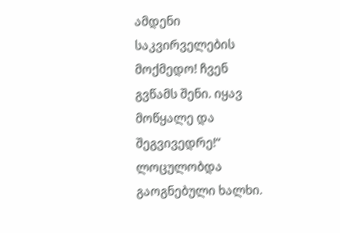ამდენი საკვირველების მოქმედო! ჩვენ გვწამს შენი. იყავ მოწყალე და შეგვივედრე!“ ლოცულობდა გაოგნებული ხალხი.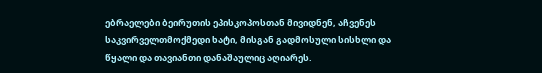ებრაელები ბეირუთის ეპისკოპოსთან მივიდნენ, აჩვენეს საკვირველთმოქმედი ხატი, მისგან გადმოსული სისხლი და წყალი და თავიანთი დანაშაულიც აღიარეს.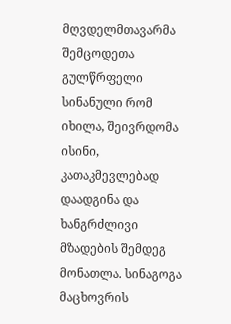მღვდელმთავარმა შემცოდეთა გულწრფელი სინანული რომ იხილა, შეივრდომა ისინი, კათაკმევლებად დაადგინა და ხანგრძლივი მზადების შემდეგ მონათლა. სინაგოგა მაცხოვრის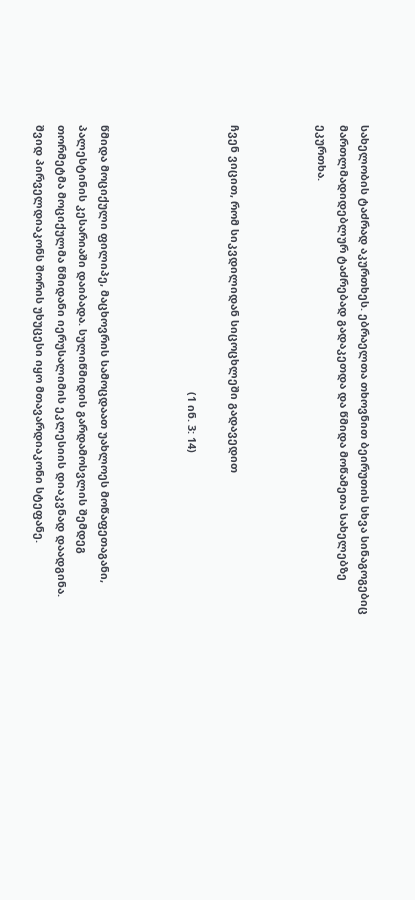სახელობის ტაძრად აკურთხეს. ებრაელთა თხოვნით ბეირუთის სხვა სინაგოგებიც მართლმადიდებლურ ტაძრებად გადაკეთდა და წმიდა მოწამეთა სახელებზე ეკურთხა.



ჩვენ ვიცით, რომ სიკვდილიდან სიცოცხლეში გადავედით

                                                                                         (1 ინ. 3: 14)



წმიდა მოციქული ფილიპე, მაცხოვრის სამოცდაათ უახლოეს მოწაფეთაგანი, პალესტინის კესარიაში დაიბადა. სულიწმიდის გარდამოსვლის შემდეგ თორმეტმა მოციქულმა წმიდანი იერუსალიმის ეკლესიის დიაკვნად დაადგინა. შვიდ პირველდიაკონს შორის უხუცესი იყო მთავარდიაკონი სტეფანე.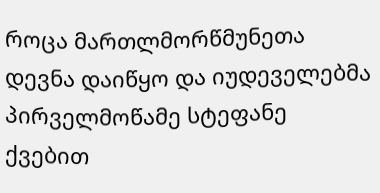როცა მართლმორწმუნეთა დევნა დაიწყო და იუდეველებმა პირველმოწამე სტეფანე ქვებით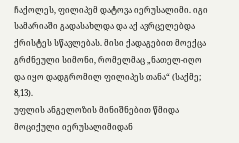ჩაქოლეს, ფილიპემ დატოვა იერუსალიმი. იგი სამარიაში გადასახლდა და აქ ავრცელებდა ქრისტეს სწავლებას. მისი ქადაგებით მოექცა გრძნეული სიმონი, რომელმაც „ნათელ-იღო და იყო დადგრომილ ფილიპეს თანა“ (საქმე; 8,13).
უფლის ანგელოზის მინიშნებით წმიდა მოციქული იერუსალიმიდან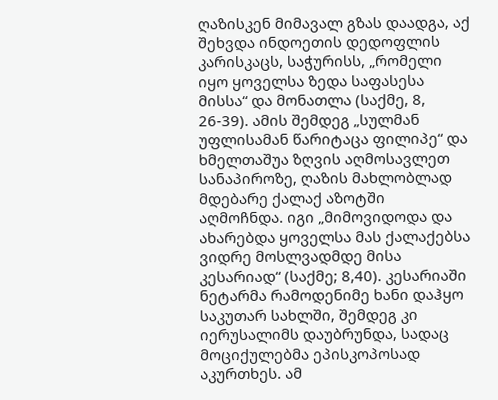ღაზისკენ მიმავალ გზას დაადგა, აქ შეხვდა ინდოეთის დედოფლის კარისკაცს, საჭურისს, „რომელი იყო ყოველსა ზედა საფასესა მისსა“ და მონათლა (საქმე, 8, 26-39). ამის შემდეგ „სულმან უფლისამან წარიტაცა ფილიპე“ და ხმელთაშუა ზღვის აღმოსავლეთ სანაპიროზე, ღაზის მახლობლად მდებარე ქალაქ აზოტში აღმოჩნდა. იგი „მიმოვიდოდა და ახარებდა ყოველსა მას ქალაქებსა ვიდრე მოსლვადმდე მისა კესარიად“ (საქმე; 8,40). კესარიაში ნეტარმა რამოდენიმე ხანი დაჰყო საკუთარ სახლში, შემდეგ კი იერუსალიმს დაუბრუნდა, სადაც მოციქულებმა ეპისკოპოსად აკურთხეს. ამ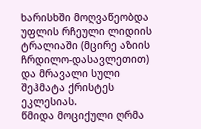ხარისხში მოღვაწეობდა უფლის რჩეული ლიდიის ტრალიაში (მცირე აზიის ჩრდილო-დასავლეთით) და მრავალი სული შეჰმატა ქრისტეს ეკლესიას.
წმიდა მოციქული ღრმა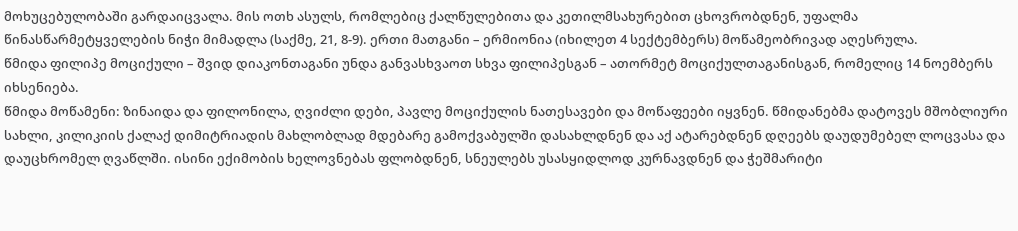მოხუცებულობაში გარდაიცვალა. მის ოთხ ასულს, რომლებიც ქალწულებითა და კეთილმსახურებით ცხოვრობდნენ, უფალმა წინასწარმეტყველების ნიჭი მიმადლა (საქმე, 21, 8-9). ერთი მათგანი – ერმიონია (იხილეთ 4 სექტემბერს) მოწამეობრივად აღესრულა.
წმიდა ფილიპე მოციქული – შვიდ დიაკონთაგანი უნდა განვასხვაოთ სხვა ფილიპესგან – ათორმეტ მოციქულთაგანისგან, რომელიც 14 ნოემბერს იხსენიება.
წმიდა მოწამენი: ზინაიდა და ფილონილა, ღვიძლი დები, პავლე მოციქულის ნათესავები და მოწაფეები იყვნენ. წმიდანებმა დატოვეს მშობლიური სახლი, კილიკიის ქალაქ დიმიტრიადის მახლობლად მდებარე გამოქვაბულში დასახლდნენ და აქ ატარებდნენ დღეებს დაუდუმებელ ლოცვასა და დაუცხრომელ ღვაწლში. ისინი ექიმობის ხელოვნებას ფლობდნენ, სნეულებს უსასყიდლოდ კურნავდნენ და ჭეშმარიტი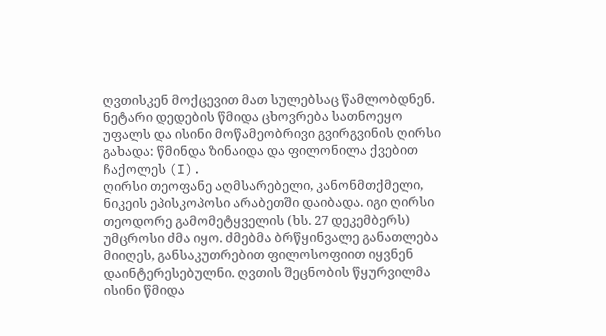ღვთისკენ მოქცევით მათ სულებსაც წამლობდნენ. ნეტარი დედების წმიდა ცხოვრება სათნოეყო უფალს და ისინი მოწამეობრივი გვირგვინის ღირსი გახადა: წმინდა ზინაიდა და ფილონილა ქვებით ჩაქოლეს (I).
ღირსი თეოფანე აღმსარებელი, კანონმთქმელი, ნიკეის ეპისკოპოსი არაბეთში დაიბადა. იგი ღირსი თეოდორე გამომეტყველის (ხს. 27 დეკემბერს) უმცროსი ძმა იყო. ძმებმა ბრწყინვალე განათლება მიიღეს, განსაკუთრებით ფილოსოფიით იყვნენ დაინტერესებულნი. ღვთის შეცნობის წყურვილმა ისინი წმიდა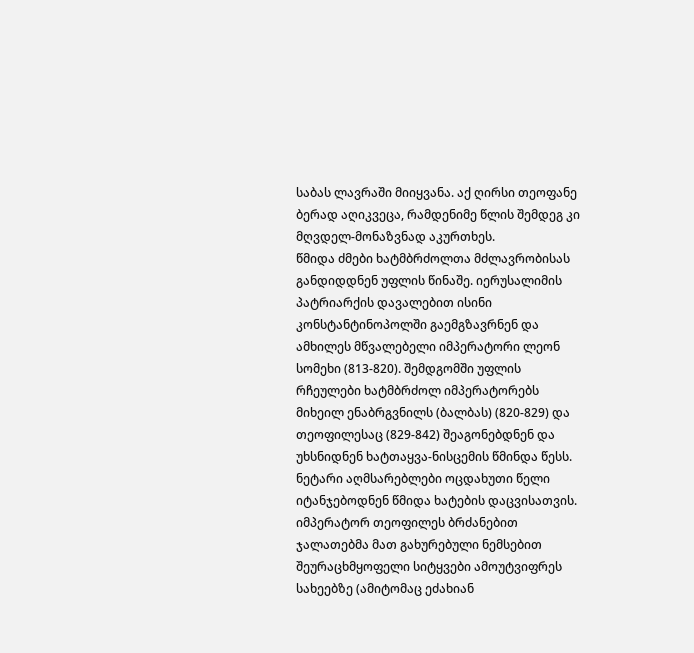საბას ლავრაში მიიყვანა. აქ ღირსი თეოფანე ბერად აღიკვეცა, რამდენიმე წლის შემდეგ კი მღვდელ-მონაზვნად აკურთხეს.
წმიდა ძმები ხატმბრძოლთა მძლავრობისას განდიდდნენ უფლის წინაშე. იერუსალიმის პატრიარქის დავალებით ისინი კონსტანტინოპოლში გაემგზავრნენ და ამხილეს მწვალებელი იმპერატორი ლეონ სომეხი (813-820). შემდგომში უფლის რჩეულები ხატმბრძოლ იმპერატორებს მიხეილ ენაბრგვნილს (ბალბას) (820-829) და თეოფილესაც (829-842) შეაგონებდნენ და უხსნიდნენ ხატთაყვა-ნისცემის წმინდა წესს.
ნეტარი აღმსარებლები ოცდახუთი წელი იტანჯებოდნენ წმიდა ხატების დაცვისათვის. იმპერატორ თეოფილეს ბრძანებით ჯალათებმა მათ გახურებული ნემსებით შეურაცხმყოფელი სიტყვები ამოუტვიფრეს სახეებზე (ამიტომაც ეძახიან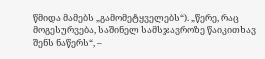წმიდა მამებს „გამომეტყველებს“). „წერე, რაც მოგესურვება, საშინელ სამსჯავროზე წაიკითხავ შენს ნაწერს“, –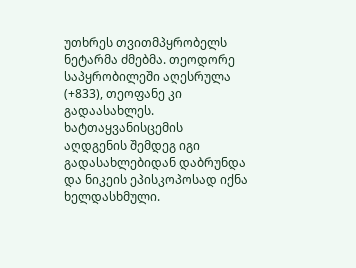უთხრეს თვითმპყრობელს ნეტარმა ძმებმა. თეოდორე საპყრობილეში აღესრულა (+833), თეოფანე კი გადაასახლეს. ხატთაყვანისცემის აღდგენის შემდეგ იგი გადასახლებიდან დაბრუნდა და ნიკეის ეპისკოპოსად იქნა ხელდასხმული.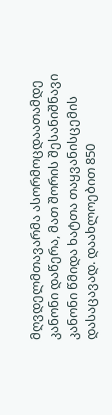მღვდელმთავარმა ასორმოცდაათამდე კანონი დაწერა, მათ შორის შესანიშნავი კანონი წმიდა ხატთა თაყვანისცემის დასაცავად. დაახლოებით 850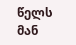წელს მან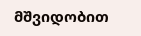მშვიდობით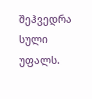შეჰვედრა სული უფალს.